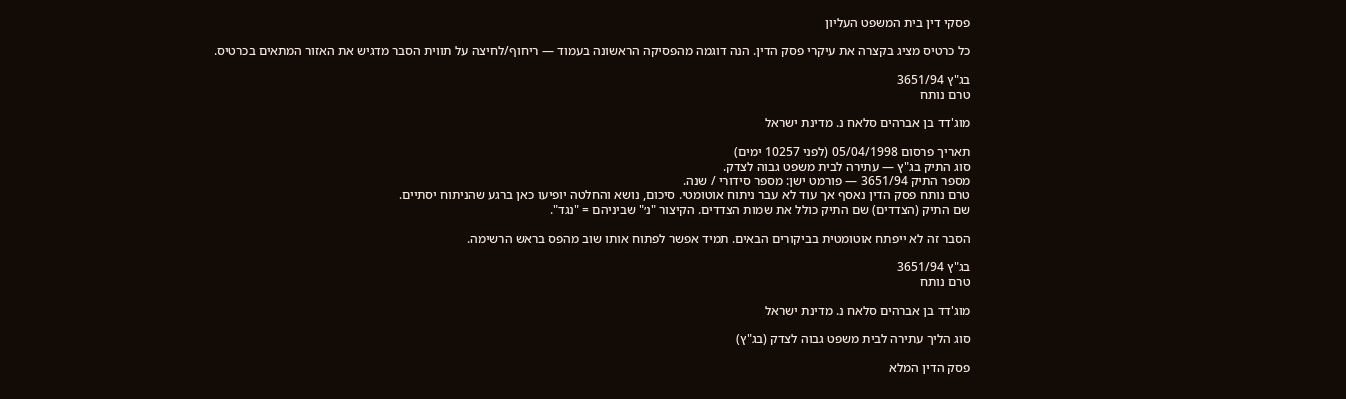פסקי דין בית המשפט העליון

כל כרטיס מציג בקצרה את עיקרי פסק הדין. הנה דוגמה מהפסיקה הראשונה בעמוד — ריחוף/לחיצה על תווית הסבר מדגיש את האזור המתאים בכרטיס.

בג"ץ 3651/94
טרם נותח

מוג'דד בן אברהים סלאח נ. מדינת ישראל

תאריך פרסום 05/04/1998 (לפני 10257 ימים)
סוג התיק בג"ץ — עתירה לבית משפט גבוה לצדק.
מספר התיק 3651/94 — פורמט ישן: מספר סידורי / שנה.
טרם נותח פסק הדין נאסף אך עוד לא עבר ניתוח אוטומטי. סיכום, נושא והחלטה יופיעו כאן ברגע שהניתוח יסתיים.
שם התיק (הצדדים) שם התיק כולל את שמות הצדדים. הקיצור "נ׳" שביניהם = "נגד".

הסבר זה לא ייפתח אוטומטית בביקורים הבאים. תמיד אפשר לפתוח אותו שוב מהפס בראש הרשימה.

בג"ץ 3651/94
טרם נותח

מוג'דד בן אברהים סלאח נ. מדינת ישראל

סוג הליך עתירה לבית משפט גבוה לצדק (בג"ץ)

פסק הדין המלא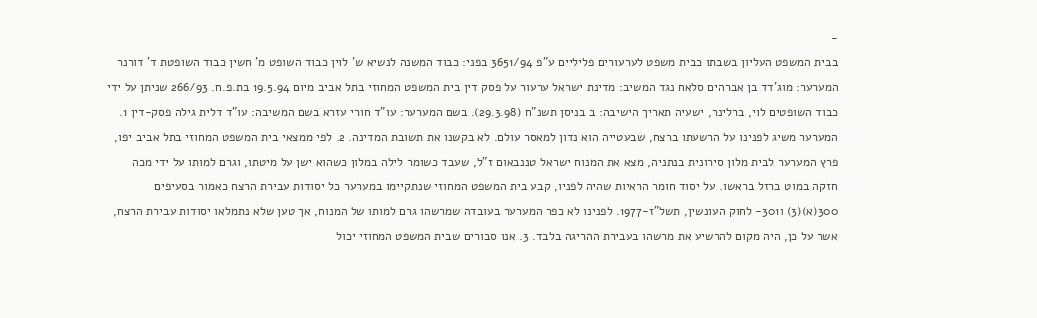-
בבית המשפט העליון בשבתו כבית משפט לערעורים פליליים ע"פ 3651/94 בפני: כבוד המשנה לנשיא ש' לוין כבוד השופט מ' חשין כבוד השופטת ד' דורנר המערער: מוג'דד בן אברהים סלאח נגד המשיב: מדינת ישראל ערעור על פסק דין בית המשפט המחוזי בתל אביב מיום 19.5.94 בת.פ.ח. 266/93 שניתן על ידי כבוד השופטים לוי, ברלינר, ישעיה תאריך הישיבה: ב בניסן תשנ"ח (29.3.98). בשם המערער: עו"ד חורי עזרא בשם המשיבה: עו"ד דלית גילה פסק-דין 1. המערער משיג לפנינו על הרשעתו ברצח, שבעטייה הוא נדון למאסר עולם. לא בקשנו את תשובת המדינה. 2. לפי ממצאי בית המשפט המחוזי בתל אביב יפו, פרץ המערער לבית מלון סירונית בנתניה, מצא את המנוח ישראל טננבאום ז"ל, שעבד כשומר לילה במלון כשהוא ישן על מיטתו, וגרם למותו על ידי מכה חזקה במוט ברזל בראשו. על יסוד חומר הראיות שהיה לפניו, קבע בית המשפט המחוזי שנתקיימו במערער כל יסודות עבירת הרצח כאמור בסעיפים 300(א)(3) ו301- לחוק העונשין, תשל"ז-1977. לפנינו לא כפר המערער בעובדה שמרשהו גרם למותו של המנוח, אך טען שלא נתמלאו יסודות עבירת הרצח, אשר על כן, היה מקום להרשיע את מרשהו בעבירת ההריגה בלבד. 3. אנו סבורים שבית המשפט המחוזי יכול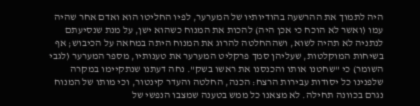היה לתמוך את ההרשעה בהודיותיו של המערער, לפיו החליטו הוא ואדם אחר שהיה עמו (ואשר לא הוכח כי אכן היה) להכות את המנוח כשהוא ישן, על מנת שנסיעתם לנתניה לא תהיה לשוא, ושההחלטה להרוג את המנוח היתה במחאה על הכיבוש; אף בשיחות המוקלטות, שעליהן סמך פרקליט המערער את טענותיו, מספר המערער (לגבי השומר) כי "שחטנו אותו והכנסנו את ראשו בשק". נחה דעתנו שנתקיימו במקרה שלפנינו כל יסודות עבירות הרצח: הכנה, החלטה והעדר קינטור, וכי מותו של המנוח נגרם בכוונה תחילה. לא מצאנו כל ממש בטענה שמצבו הנפשי של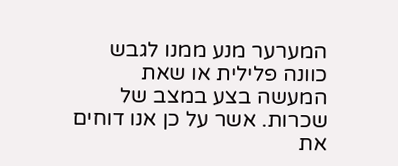המערער מנע ממנו לגבש כוונה פלילית או שאת המעשה בצע במצב של שכרות. אשר על כן אנו דוחים את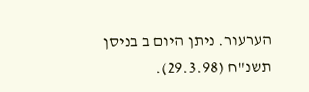הערעור. ניתן היום ב בניסן תשנ"ח (29.3.98).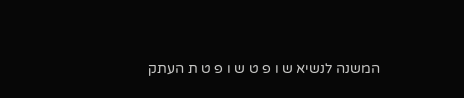המשנה לנשיא ש ו פ ט ש ו פ ט ת העתק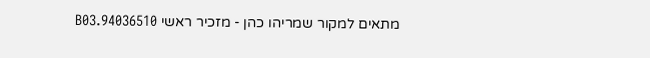מתאים למקור שמריהו כהן - מזכיר ראשי 94036510.B03